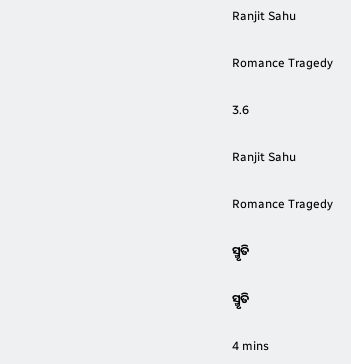Ranjit Sahu

Romance Tragedy

3.6

Ranjit Sahu

Romance Tragedy

ସ୍ମୃତି

ସ୍ମୃତି

4 mins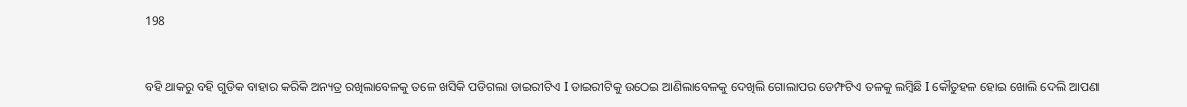198


ବହି ଥାକରୁ ବହି ଗୁଡିକ ବାହାର କରିକି ଅନ୍ୟତ୍ର ରଖିଲାବେଳକୁ ତଳେ ଖସିକି ପଡିଗଲା ଡାଇରୀଟିଏ I ଡାଇରୀଟିକୁ ଉଠେଇ ଆଣିଲାବେଳକୁ ଦେଖିଲି ଗୋଲାପର ଡେମ୍ଫଟିଏ ତଳକୁ ଲମ୍ବିଛି I କୌତୁହଳ ହୋଇ ଖୋଲି ଦେଲି ଆପଣା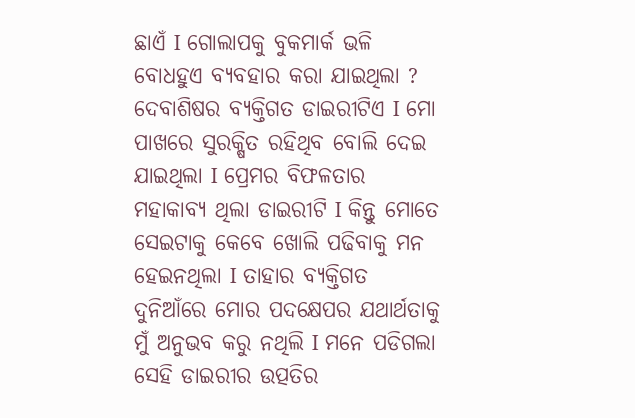ଛାଏଁ I ଗୋଲାପକୁ ବୁକମାର୍କ ଭଳି ବୋଧହୁଏ ବ୍ୟବହାର କରା ଯାଇଥିଲା ? ଦେବାଶିଷର ବ୍ୟକ୍ତିଗତ ଡାଇରୀଟିଏ I ମୋ ପାଖରେ ସୁରକ୍ଷିତ ରହିଥିବ ବୋଲି ଦେଇ ଯାଇଥିଲା I ପ୍ରେମର ବିଫଳତାର ମହାକାବ୍ୟ ଥିଲା ଡାଇରୀଟି I କିନ୍ତୁ ମୋତେ ସେଇଟାକୁ କେବେ ଖୋଲି ପଢିବାକୁ ମନ ହେଇନଥିଲା I ତାହାର ବ୍ୟକ୍ତିଗତ ଦୁନିଆଁରେ ମୋର ପଦକ୍ଷେପର ଯଥାର୍ଥତାକୁ ମୁଁ ଅନୁଭବ କରୁ ନଥିଲି I ମନେ ପଡିଗଲା ସେହି ଡାଇରୀର ଉତ୍ପତିର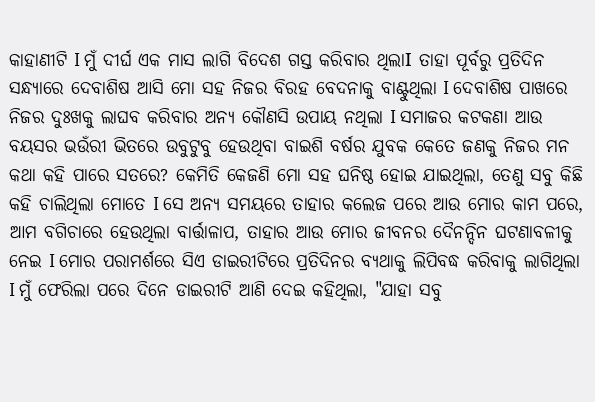କାହାଣୀଟି I ମୁଁ ଦୀର୍ଘ ଏକ ମାସ ଲାଗି ବିଦେଶ ଗସ୍ତ କରିବାର ଥିଲାI ତାହା ପୂର୍ବରୁ ପ୍ରତିଦିନ ସନ୍ଧ୍ୟାରେ ଦେବାଶିଷ ଆସି ମୋ ସହ ନିଜର ବିରହ ବେଦନାକୁ ବାଣ୍ଟୁଥିଲା I ଦେବାଶିଷ ପାଖରେ ନିଜର ଦୁଃଖକୁ ଲାଘବ କରିବାର ଅନ୍ୟ କୌଣସି ଉପାୟ ନଥିଲା I ସମାଜର କଟକଣା ଆଉ ବୟସର ଭଉଁରୀ ଭିତରେ ଉବୁଟୁବୁ ହେଉଥିବା ବାଇଶି ବର୍ଷର ଯୁବକ କେତେ ଜଣକୁ ନିଜର ମନ କଥା କହି ପାରେ ସତରେ? କେମିତି କେଜଣି ମୋ ସହ ଘନିଷ୍ଠ ହୋଇ ଯାଇଥିଲା, ତେଣୁ ସବୁ କିଛି କହି ଚାଲିଥିଲା ମୋତେ I ସେ ଅନ୍ୟ ସମୟରେ ତାହାର କଲେଜ ପରେ ଆଉ ମୋର କାମ ପରେ, ଆମ ବଗିଚାରେ ହେଉଥିଲା ବାର୍ତ୍ତାଳାପ, ତାହାର ଆଉ ମୋର ଜୀବନର ଦୈନନ୍ଦିନ ଘଟଣାବଳୀକୁ ନେଇ I ମୋର ପରାମର୍ଶରେ ସିଏ ଡାଇରୀଟିରେ ପ୍ରତିଦିନର ବ୍ୟଥାକୁ ଲିପିବଦ୍ଧ କରିବାକୁ ଲାଗିଥିଲା I ମୁଁ ଫେରିଲା ପରେ ଦିନେ ଡାଇରୀଟି ଆଣି ଦେଇ କହିଥିଲା, "ଯାହା ସବୁ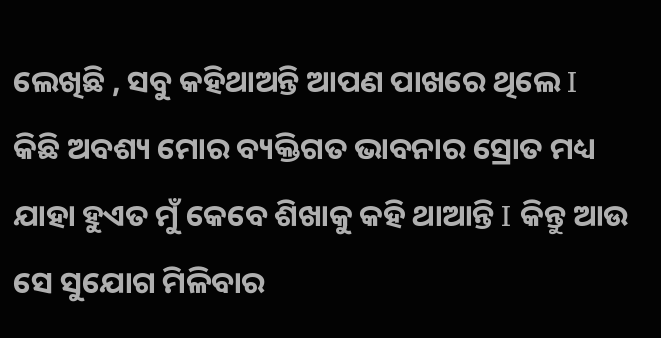ଲେଖିଛି , ସବୁ କହିଥାଅନ୍ତି ଆପଣ ପାଖରେ ଥିଲେ I କିଛି ଅବଶ୍ୟ ମୋର ବ୍ୟକ୍ତିଗତ ଭାବନାର ସ୍ରୋତ ମଧ୍ୟ ଯାହା ହୁଏତ ମୁଁ କେବେ ଶିଖାକୁ କହି ଥାଆନ୍ତି I କିନ୍ତୁ ଆଉ ସେ ସୁଯୋଗ ମିଳିବାର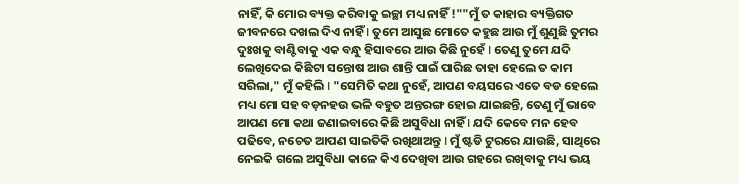ନାହିଁ, କି ମୋର ବ୍ୟକ୍ତ କରିବାକୁ ଇଚ୍ଛା ମଧ୍ୟ ନାହିଁ !""ମୁଁ ତ କାହାର ବ୍ୟକ୍ତିଗତ ଜୀବନରେ ଦଖଲ ଦିଏ ନାହିଁ I ତୁମେ ଆସୁଛ ମୋତେ କହୁଛ ଆଉ ମୁଁ ଶୁଣୁଛି ତୁମର ଦୁଃଖକୁ ବାଣ୍ଟିବାକୁ ଏକ ବନ୍ଧୁ ହିସାବରେ ଆଉ କିଛି ନୁହେଁ I ତେଣୁ ତୁମେ ଯଦି ଲେଖିଦେଇ କିଛିଟା ସନ୍ତୋଷ ଆଉ ଶାନ୍ତି ପାଇଁ ପାରିଛ ତାହା ହେଲେ ତ କାମ ସରିଲା," ମୁଁ କହିଲି I "ସେମିତି କଥା ନୁହେଁ, ଆପଣ ବୟସରେ ଏତେ ବଡ ହେଲେ ମଧ୍ୟ ମୋ ସହ ବଡ଼ନହଉ ଭଳି ବହୁତ ଅନ୍ତରଙ୍ଗ ହୋଇ ଯାଇଛନ୍ତି, ତେଣୁ ମୁଁ ଭାବେ ଆପଣ ମୋ କଥା ଜଣାଇବାରେ କିଛି ଅସୁବିଧା ନାହିଁ I ଯଦି କେବେ ମନ ହେବ ପଢିବେ, ନଚେତ ଆପଣ ସାଇତିକି ରଖିଥାଅନ୍ତୁ I ମୁଁ ଷ୍ଟଡି ଟୁରରେ ଯାଉଛି, ସାଥିରେ ନେଇକି ଗଲେ ଅସୁବିଧା କାଳେ କିଏ ଦେଖିବା ଆଉ ଗହରେ ରଖିବାକୁ ମଧ୍ୟ ଭୟ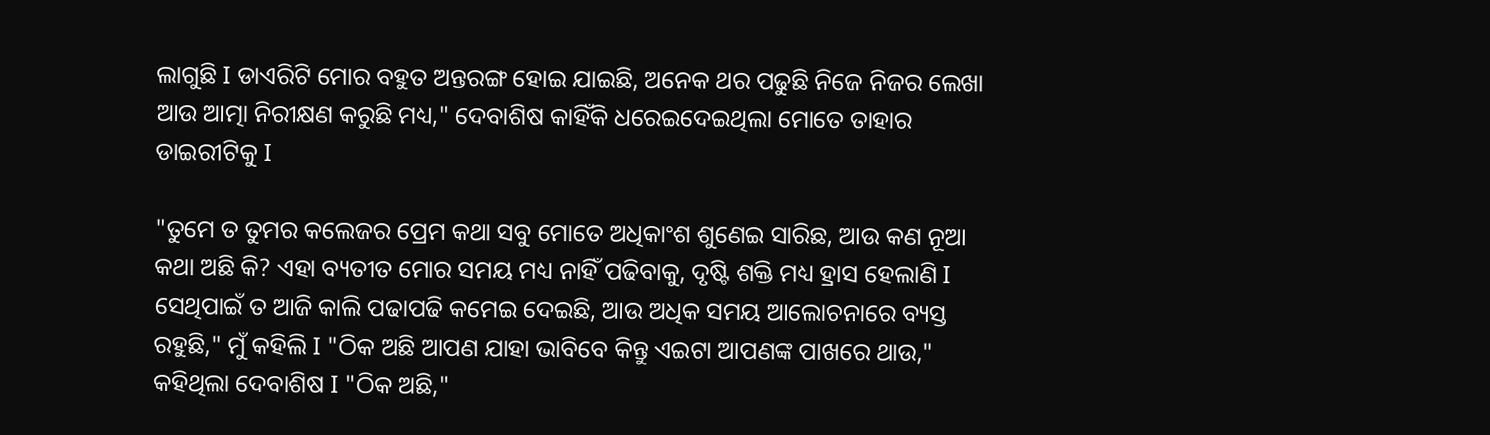ଲାଗୁଛି I ଡାଏରିଟି ମୋର ବହୁତ ଅନ୍ତରଙ୍ଗ ହୋଇ ଯାଇଛି, ଅନେକ ଥର ପଢୁଛି ନିଜେ ନିଜର ଲେଖା ଆଉ ଆତ୍ମା ନିରୀକ୍ଷଣ କରୁଛି ମଧ୍ୟ," ଦେବାଶିଷ କାହିଁକି ଧରେଇଦେଇଥିଲା ମୋତେ ତାହାର ଡାଇରୀଟିକୁ I

"ତୁମେ ତ ତୁମର କଲେଜର ପ୍ରେମ କଥା ସବୁ ମୋତେ ଅଧିକାଂଶ ଶୁଣେଇ ସାରିଛ, ଆଉ କଣ ନୂଆ କଥା ଅଛି କି? ଏହା ବ୍ୟତୀତ ମୋର ସମୟ ମଧ୍ୟ ନାହିଁ ପଢିବାକୁ, ଦୃଷ୍ଟି ଶକ୍ତି ମଧ୍ୟ ହ୍ରାସ ହେଲାଣି I ସେଥିପାଇଁ ତ ଆଜି କାଲି ପଢାପଢି କମେଇ ଦେଇଛି, ଆଉ ଅଧିକ ସମୟ ଆଲୋଚନାରେ ବ୍ୟସ୍ତ ରହୁଛି," ମୁଁ କହିଲି I "ଠିକ ଅଛି ଆପଣ ଯାହା ଭାବିବେ କିନ୍ତୁ ଏଇଟା ଆପଣଙ୍କ ପାଖରେ ଥାଉ," କହିଥିଲା ଦେବାଶିଷ I "ଠିକ ଅଛି,"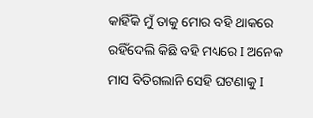କାହିଁକି ମୁଁ ତାକୁ ମୋର ବହି ଥାକରେ ରହିଁଦେଲି କିଛି ବହି ମଧ୍ୟରେ I ଅନେକ ମାସ ବିତିଗଲାନି ସେହି ଘଟଣାକୁ I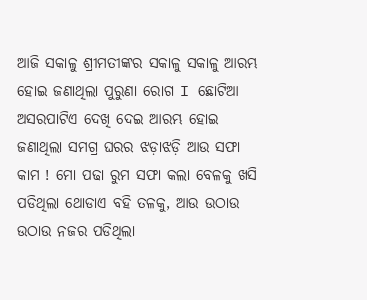ଆଜି ସକାଳୁ ଶ୍ରୀମତୀଙ୍କର ସକାଳୁ ସକାଳୁ ଆରମ୍ଭ ହୋଇ ଜଣାଥିଲା ପୁରୁଣା ରୋଗ I ଛୋଟିଆ ଅସରପାଟିଏ ଦେଖି ଦେଇ ଆରମ୍ଭ ହୋଇ ଜଣାଥିଲା ସମଗ୍ର ଘରର ଝଡ଼ାଝଡ଼ି ଆଉ ସଫା କାମ ! ମୋ ପଢା ରୁମ ସଫା କଲା ବେଳକୁ ଖସି ପଡିଥିଲା ଥୋଡାଏ ବହି ତଳକୁ, ଆଉ ଉଠାଉ ଉଠାଉ ନଜର ପଡିଥିଲା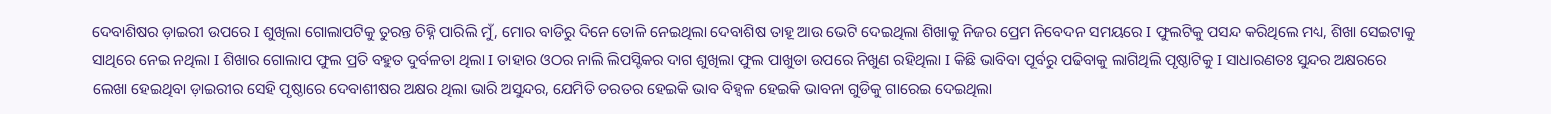ଦେବାଶିଷର ଡ଼ାଇରୀ ଉପରେ I ଶୁଖିଲା ଗୋଲାପଟିକୁ ତୁରନ୍ତ ଚିହ୍ନି ପାରିଲି ମୁଁ, ମୋର ବାଡିରୁ ଦିନେ ତୋଳି ନେଇଥିଲା ଦେବାଶିଷ ତାହୂ ଆଉ ଭେଟି ଦେଇଥିଲା ଶିଖାକୁ ନିଜର ପ୍ରେମ ନିବେଦନ ସମୟରେ I ଫୁଲଟିକୁ ପସନ୍ଦ କରିଥିଲେ ମଧ୍ୟ, ଶିଖା ସେଇଟାକୁ ସାଥିରେ ନେଇ ନଥିଲା I ଶିଖାର ଗୋଲାପ ଫୁଲ ପ୍ରତି ବହୁତ ଦୁର୍ବଳତା ଥିଲା I ତାହାର ଓଠର ନାଲି ଲିପସ୍ଟିକର ଦାଗ ଶୁଖିଲା ଫୁଲ ପାଖୁଡା ଉପରେ ନିଖୁଣ ରହିଥିଲା I କିଛି ଭାବିବା ପୂର୍ବରୁ ପଢିବାକୁ ଲାଗିଥିଲି ପୃଷ୍ଠାଟିକୁ I ସାଧାରଣତଃ ସୁନ୍ଦର ଅକ୍ଷରରେ ଲେଖା ହେଇଥିବା ଡ଼ାଇରୀର ସେହି ପୃଷ୍ଠାରେ ଦେବାଶୀଷର ଅକ୍ଷର ଥିଲା ଭାରି ଅସୁନ୍ଦର, ଯେମିତି ତରତର ହେଇକି ଭାବ ବିହ୍ଵଳ ହେଇକି ଭାବନା ଗୁଡିକୁ ଗାରେଇ ଦେଇଥିଲା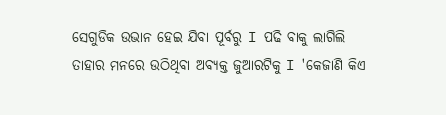ସେଗୁଡିକ ଉଭାନ ହେଇ ଯିବା ପୂର୍ବରୁ I ପଢି ବାକୁ ଲାଗିଲି ତାହାର ମନରେ ଉଠିଥିବା ଅବ୍ୟକ୍ତ ଜୁଆରଟିକୁ I 'କେଜାଣି କିଏ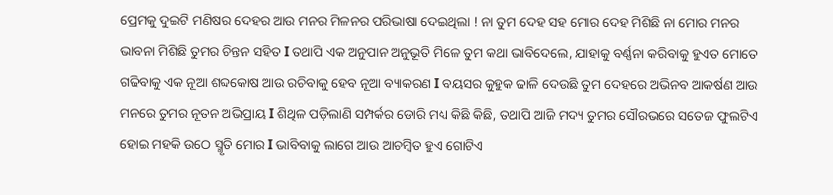ପ୍ରେମକୁ ଦୁଇଟି ମଣିଷର ଦେହର ଆଉ ମନର ମିଳନର ପରିଭାଷା ଦେଇଥିଲା ! ନା ତୁମ ଦେହ ସହ ମୋର ଦେହ ମିଶିଛି ନା ମୋର ମନର ଭାବନା ମିଶିଛି ତୁମର ଚିନ୍ତନ ସହିତ I ତଥାପି ଏକ ଅନୁପାନ ଅନୁଭୂତି ମିଳେ ତୁମ କଥା ଭାବିଦେଲେ, ଯାହାକୁ ବର୍ଣ୍ଣନା କରିବାକୁ ହୁଏତ ମୋତେ ଗଢିବାକୁ ଏକ ନୂଆ ଶବ୍ଦକୋଷ ଆଉ ରଚିବାକୁ ହେବ ନୂଆ ବ୍ୟାକରଣ I ବୟସର କୁହୁକ ଢାଳି ଦେଉଛି ତୁମ ଦେହରେ ଅଭିନବ ଆକର୍ଷଣ ଆଉ ମନରେ ତୁମର ନୂତନ ଅଭିପ୍ରାୟ I ଶିଥିଳ ପଡ଼ିଲାଣି ସମ୍ପର୍କର ଡୋରି ମଧ୍ୟ କିଛି କିଛି, ତଥାପି ଆଜି ମଦ୍ୟ ତୁମର ସୌରଭରେ ସତେଜ ଫୁଲଟିଏ ହୋଇ ମହକି ଉଠେ ସ୍ମୃତି ମୋର I ଭାବିବାକୁ ଲାଗେ ଆଉ ଆଚମ୍ବିତ ହୁଏ ଗୋଟିଏ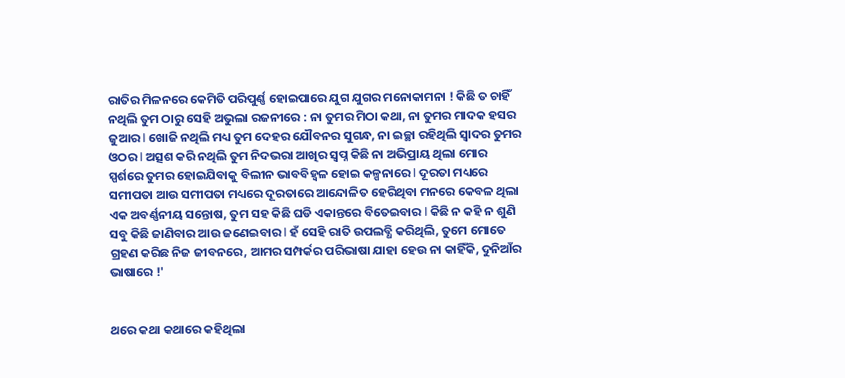ରାତିର ମିଳନରେ କେମିତି ପରିପୁର୍ଣ୍ଣ ହୋଇପାରେ ଯୁଗ ଯୁଗର ମନୋକାମନା ! କିଛି ତ ଚାହିଁ ନଥିଲି ତୁମ ଠାରୁ ସେହି ଅଭୁଲା ରଜନୀରେ : ନା ତୁମର ମିଠା କଥା, ନା ତୁମର ମାଦକ ହସର ଜୁଆର I ଖୋଜି ନଥିଲି ମଧ୍ୟ ତୁମ ଦେହର ଯୌବନର ସୁଗନ୍ଧ, ନା ଇଚ୍ଛା ରହିଥିଲି ସ୍ୱାଦର ତୁମର ଓଠର I ଅତ୍ସଶ କରି ନଥିଲି ତୁମ ନିଦଭରା ଆଖିର ସ୍ବପ୍ନ କିଛି ନା ଅଭିପ୍ରାୟ ଥିଲା ମୋର ସ୍ପର୍ଶରେ ତୁମର ହୋଇଯିବାକୁ ବିଲୀନ ଭାବବିହ୍ୱଳ ହୋଇ କଳ୍ପନାରେ I ଦୂରତା ମଧ୍ୟରେ ସମୀପତା ଆଉ ସମୀପତା ମଧ୍ୟରେ ଦୂରତାରେ ଆନ୍ଦୋଳିତ ହେରିଥିବା ମନରେ କେବଳ ଥିଲା ଏକ ଅବର୍ଣ୍ଣନୀୟ ସନ୍ତୋଷ, ତୁମ ସହ କିଛି ଘଡି ଏକାନ୍ତରେ ବିତେଇବାର I କିଛି ନ କହି ନ ଶୁଣି ସବୁ କିଛି ଜାଣିବାର ଆଉ ଜଣେଇବାର I ହଁ ସେହି ରାତି ଉପଲବ୍ଧି କରିଥିଲି, ତୁମେ ମୋତେ ଗ୍ରହଣ କରିଛ ନିଜ ଜୀବନରେ, ଆମର ସମ୍ପର୍କର ପରିଭାଷା ଯାହା ହେଉ ନା କାହିଁକି, ଦୁନିଆଁର ଭାଷାରେ !'


ଥରେ କଥା କଥାରେ କହିଥିଲା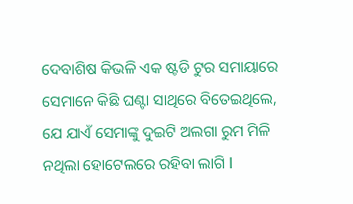ଦେବାଶିଷ କିଭଳି ଏକ ଷ୍ଟଡି ଟୁର ସମାୟାରେ ସେମାନେ କିଛି ଘଣ୍ଟା ସାଥିରେ ବିତେଇଥିଲେ, ଯେ ଯାଏଁ ସେମାଙ୍କୁ ଦୁଇଟି ଅଲଗା ରୁମ ମିଳି ନଥିଲା ହୋଟେଲରେ ରହିବା ଲାଗି I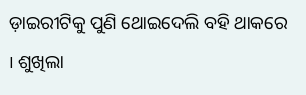ଡ଼ାଇରୀଟିକୁ ପୁଣି ଥୋଇଦେଲି ବହି ଥାକରେ I ଶୁଖିଲା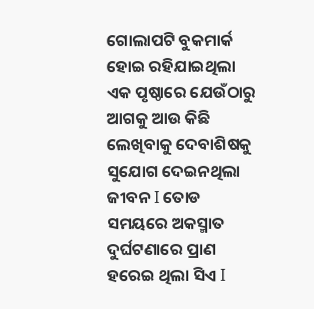ଗୋଲାପଟି ବୁକମାର୍କ ହୋଇ ରହିଯାଇଥିଲା ଏକ ପୃଷ୍ଠାରେ ଯେଉଁଠାରୁ ଆଗକୁ ଆଉ କିଛି ଲେଖିବାକୁ ଦେବାଶିଷକୁ ସୁଯୋଗ ଦେଇନଥିଲା ଜୀବନ I ତୋଡ ସମୟରେ ଅକସ୍ମାତ ଦୁର୍ଘଟଣାରେ ପ୍ରାଣ ହରେଇ ଥିଲା ସିଏ I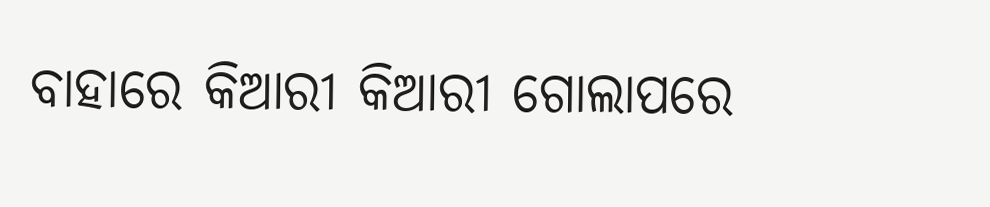ବାହାରେ କିଆରୀ କିଆରୀ ଗୋଲାପରେ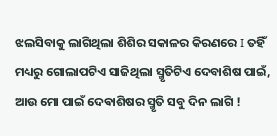ଝଲସିବାକୁ ଲାଗିଥିଲା ଶିଶିର ସକାଳର କିରଣରେ I ତହିଁ ମଧ୍ୟରୁ ଗୋଲାପଟିଏ ସାଜିଥିଲା ସ୍ମୃତିଟିଏ ଦେବାଶିଷ ପାଇଁ, ଆଉ ମୋ ପାଇଁ ଦେଵାଶିଷର ସ୍ମୃତି ସବୁ ଦିନ ଲାଗି !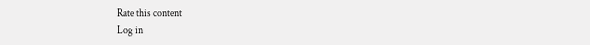Rate this content
Log in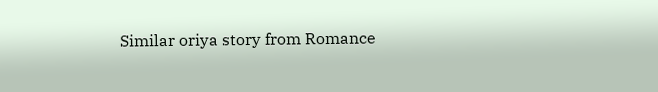Similar oriya story from Romance